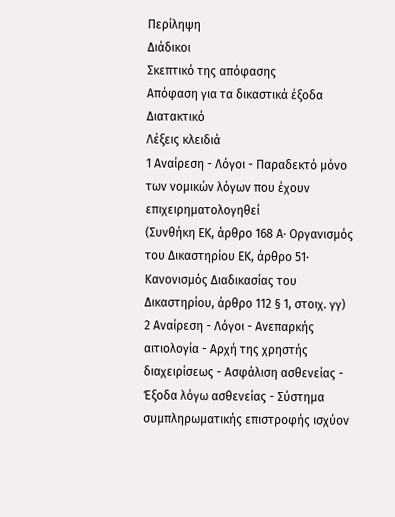Περίληψη
Διάδικοι
Σκεπτικό της απόφασης
Απόφαση για τα δικαστικά έξοδα
Διατακτικό
Λέξεις κλειδιά
1 Αναίρεση - Λόγοι - Παραδεκτό μόνο των νομικών λόγων που έχουν επιχειρηματολογηθεί
(Συνθήκη ΕΚ, άρθρο 168 Α· Οργανισμός του Δικαστηρίου ΕΚ, άρθρο 51· Κανονισμός Διαδικασίας του Δικαστηρίου, άρθρο 112 § 1, στοιχ. γγ)
2 Αναίρεση - Λόγοι - Ανεπαρκής αιτιολογία - Αρχή της χρηστής διαχειρίσεως - Ασφάλιση ασθενείας - Έξοδα λόγω ασθενείας - Σύστημα συμπληρωματικής επιστροφής ισχύον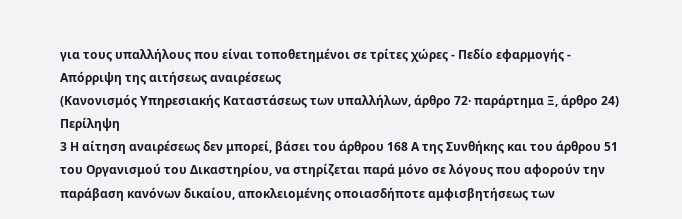για τους υπαλλήλους που είναι τοποθετημένοι σε τρίτες χώρες - Πεδίο εφαρμογής - Απόρριψη της αιτήσεως αναιρέσεως
(Κανονισμός Υπηρεσιακής Καταστάσεως των υπαλλήλων, άρθρο 72· παράρτημα Ξ, άρθρο 24)
Περίληψη
3 Η αίτηση αναιρέσεως δεν μπορεί, βάσει του άρθρου 168 Α της Συνθήκης και του άρθρου 51 του Οργανισμού του Δικαστηρίου, να στηρίζεται παρά μόνο σε λόγους που αφορούν την παράβαση κανόνων δικαίου, αποκλειομένης οποιασδήποτε αμφισβητήσεως των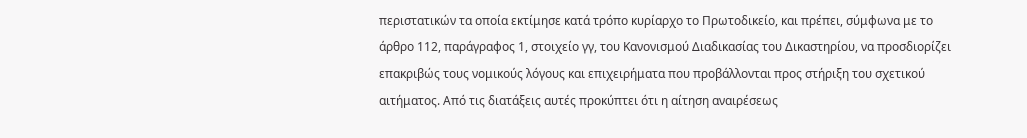περιστατικών τα οποία εκτίμησε κατά τρόπο κυρίαρχο το Πρωτοδικείο, και πρέπει, σύμφωνα με το άρθρο 112, παράγραφος 1, στοιχείο γγ, του Κανονισμού Διαδικασίας του Δικαστηρίου, να προσδιορίζει επακριβώς τους νομικούς λόγους και επιχειρήματα που προβάλλονται προς στήριξη του σχετικού αιτήματος. Από τις διατάξεις αυτές προκύπτει ότι η αίτηση αναιρέσεως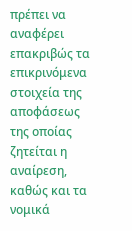πρέπει να αναφέρει επακριβώς τα επικρινόμενα στοιχεία της αποφάσεως της οποίας ζητείται η αναίρεση, καθώς και τα νομικά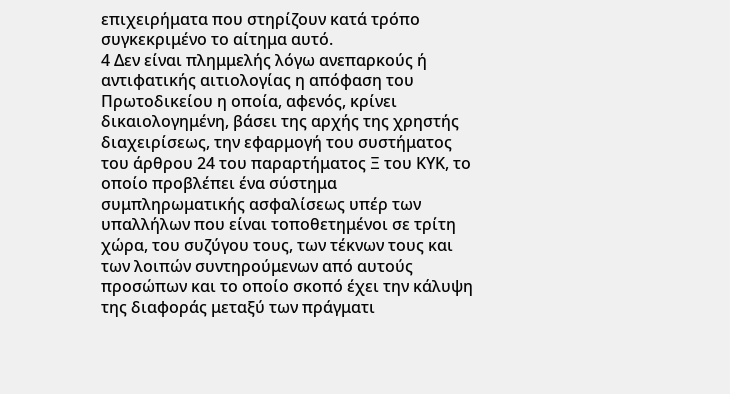επιχειρήματα που στηρίζουν κατά τρόπο συγκεκριμένο το αίτημα αυτό.
4 Δεν είναι πλημμελής λόγω ανεπαρκούς ή αντιφατικής αιτιολογίας η απόφαση του Πρωτοδικείου η οποία, αφενός, κρίνει δικαιολογημένη, βάσει της αρχής της χρηστής διαχειρίσεως, την εφαρμογή του συστήματος του άρθρου 24 του παραρτήματος Ξ του ΚΥΚ, το οποίο προβλέπει ένα σύστημα συμπληρωματικής ασφαλίσεως υπέρ των υπαλλήλων που είναι τοποθετημένοι σε τρίτη χώρα, του συζύγου τους, των τέκνων τους και των λοιπών συντηρούμενων από αυτούς προσώπων και το οποίο σκοπό έχει την κάλυψη της διαφοράς μεταξύ των πράγματι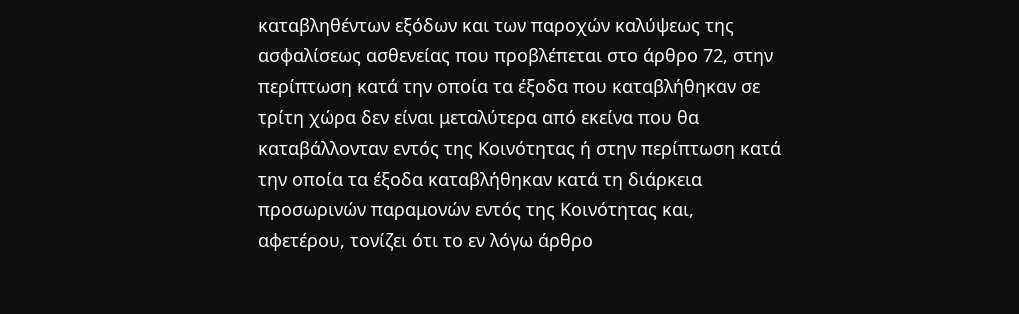καταβληθέντων εξόδων και των παροχών καλύψεως της ασφαλίσεως ασθενείας που προβλέπεται στο άρθρο 72, στην περίπτωση κατά την οποία τα έξοδα που καταβλήθηκαν σε τρίτη χώρα δεν είναι μεταλύτερα από εκείνα που θα καταβάλλονταν εντός της Κοινότητας ή στην περίπτωση κατά την οποία τα έξοδα καταβλήθηκαν κατά τη διάρκεια προσωρινών παραμονών εντός της Κοινότητας και, αφετέρου, τονίζει ότι το εν λόγω άρθρο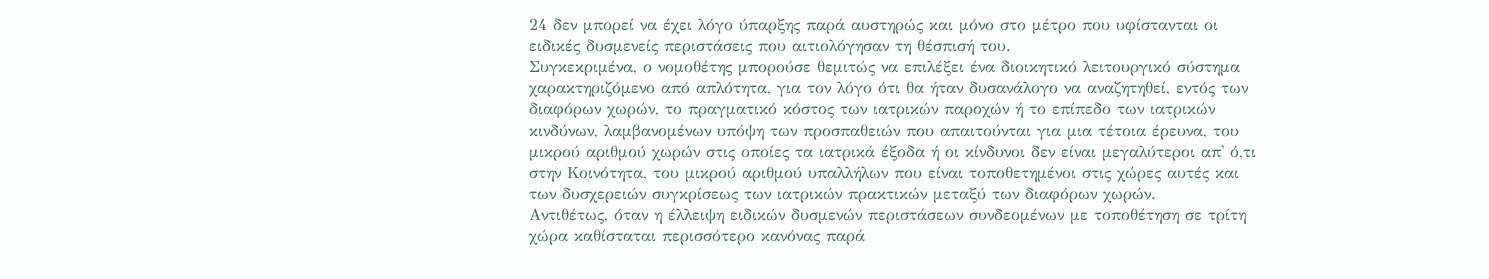24 δεν μπορεί να έχει λόγο ύπαρξης παρά αυστηρώς και μόνο στο μέτρο που υφίστανται οι ειδικές δυσμενείς περιστάσεις που αιτιολόγησαν τη θέσπισή του.
Συγκεκριμένα, ο νομοθέτης μπορούσε θεμιτώς να επιλέξει ένα διοικητικό λειτουργικό σύστημα χαρακτηριζόμενο από απλότητα, για τον λόγο ότι θα ήταν δυσανάλογο να αναζητηθεί, εντός των διαφόρων χωρών, το πραγματικό κόστος των ιατρικών παροχών ή το επίπεδο των ιατρικών κινδύνων, λαμβανομένων υπόψη των προσπαθειών που απαιτούνται για μια τέτοια έρευνα, του μικρού αριθμού χωρών στις οποίες τα ιατρικά έξοδα ή οι κίνδυνοι δεν είναι μεγαλύτεροι απ' ό,τι στην Κοινότητα, του μικρού αριθμού υπαλλήλων που είναι τοποθετημένοι στις χώρες αυτές και των δυσχερειών συγκρίσεως των ιατρικών πρακτικών μεταξύ των διαφόρων χωρών.
Αντιθέτως, όταν η έλλειψη ειδικών δυσμενών περιστάσεων συνδεομένων με τοποθέτηση σε τρίτη χώρα καθίσταται περισσότερο κανόνας παρά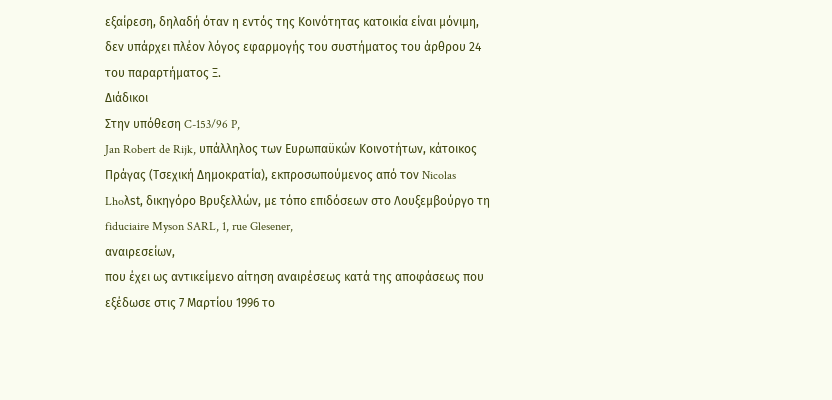εξαίρεση, δηλαδή όταν η εντός της Κοινότητας κατοικία είναι μόνιμη, δεν υπάρχει πλέον λόγος εφαρμογής του συστήματος του άρθρου 24 του παραρτήματος Ξ.
Διάδικοι
Στην υπόθεση C-153/96 P,
Jan Robert de Rijk, υπάλληλος των Ευρωπαϋκών Κοινοτήτων, κάτοικος Πράγας (Τσεχική Δημοκρατία), εκπροσωπούμενος από τον Nicolas Lhoλst, δικηγόρο Βρυξελλών, με τόπο επιδόσεων στο Λουξεμβούργο τη fiduciaire Myson SARL, 1, rue Glesener,
αναιρεσείων,
που έχει ως αντικείμενο αίτηση αναιρέσεως κατά της αποφάσεως που εξέδωσε στις 7 Μαρτίου 1996 το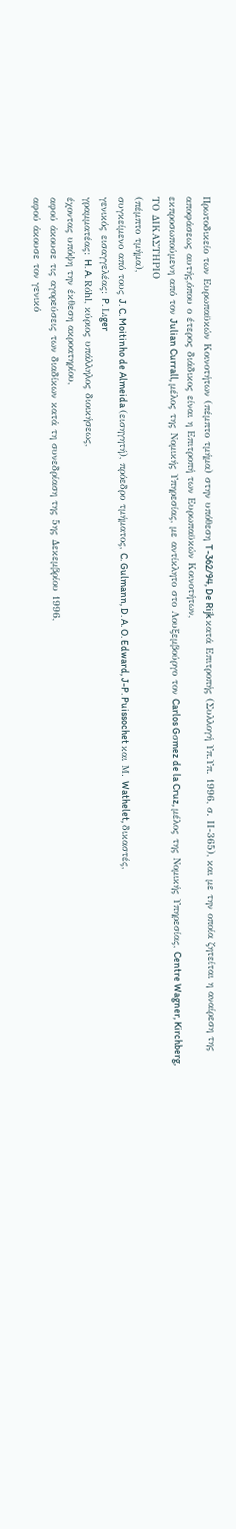Πρωτοδικείο των Ευρωπαϋκών Κοινοτήτων (πέμπτο τμήμα) στην υπόθεση T-362/94, De Rijk κατά Επιτροπής (Συλλογή Υπ.Υπ. 1996, σ. ΙΙ-365), και με την οποία ζητείται η αναίρεση της αποφάσεως αυτής,όπου ο έτερος διάδικος είναι η Επιτροπή των Ευρωπαϋκών Κοινοτήτων,
εκπροσωπούμενη από τον Julian Currall, μέλος της Νομικής Υπηρεσίας, με αντίκλητο στο Λουξεμβούργο τον Carlos Gσmez de la Cruz, μέλος της Νομικής Υπηρεσίας, Centre Wagner, Kirchberg,
ΤΟ ΔΙΚΑΣΤΗΡΙΟ
(πέμπτο τμήμα),
συγκείμενο από τους J. C. Moitinho de Almeida (εισηγητή), πρόεδρο τμήματος, C. Gulmann, D. A. O. Edward, J-P. Puissochet και Μ. Wathelet, δικαστές,
γενικός εισαγγελέας: P. Lιger
γραμματέας: H. A. Rόhl, κύριος υπάλληλος διοικήσεως,
έχοντας υπόψη την έκθεση ακροατηρίου,
αφού άκουσε τις αγορεύσεις των διαδίκων κατά τη συνεδρίαση της 5ης Δεκεμβρίου 1996,
αφού άκουσε τον γενικό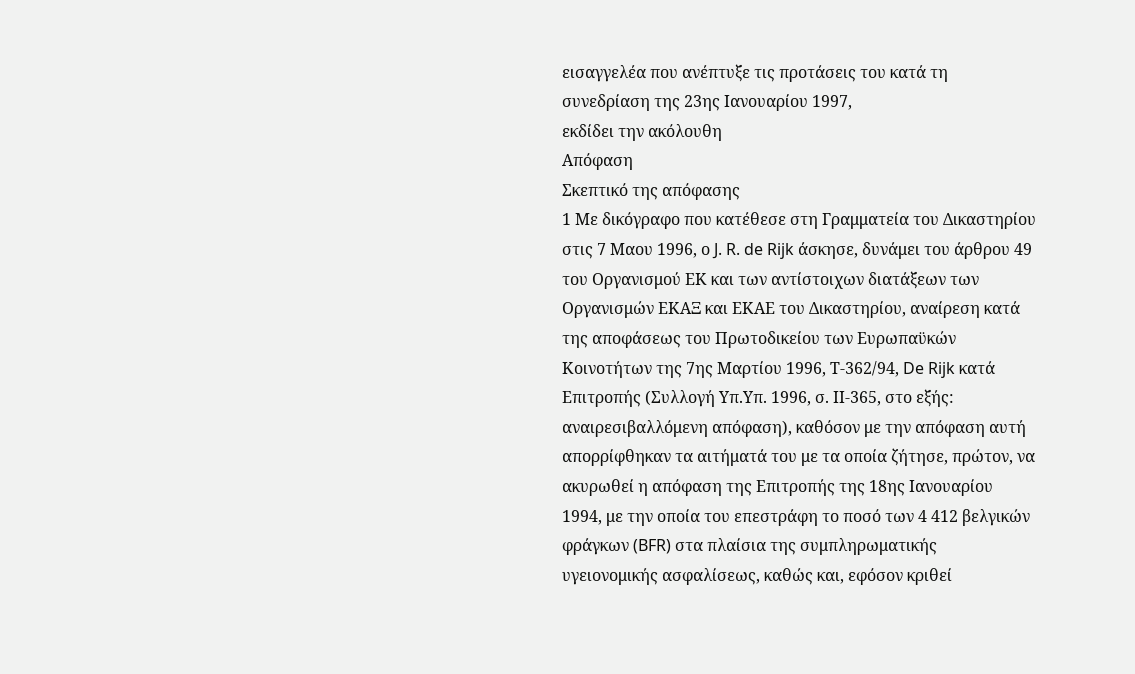εισαγγελέα που ανέπτυξε τις προτάσεις του κατά τη συνεδρίαση της 23ης Ιανουαρίου 1997,
εκδίδει την ακόλουθη
Απόφαση
Σκεπτικό της απόφασης
1 Με δικόγραφο που κατέθεσε στη Γραμματεία του Δικαστηρίου στις 7 Μαου 1996, ο J. R. de Rijk άσκησε, δυνάμει του άρθρου 49 του Οργανισμού ΕΚ και των αντίστοιχων διατάξεων των Οργανισμών ΕΚΑΞ και ΕΚΑΕ του Δικαστηρίου, αναίρεση κατά της αποφάσεως του Πρωτοδικείου των Ευρωπαϋκών Κοινοτήτων της 7ης Μαρτίου 1996, Τ-362/94, De Rijk κατά Επιτροπής (Συλλογή Υπ.Υπ. 1996, σ. ΙΙ-365, στο εξής: αναιρεσιβαλλόμενη απόφαση), καθόσον με την απόφαση αυτή απορρίφθηκαν τα αιτήματά του με τα οποία ζήτησε, πρώτον, να ακυρωθεί η απόφαση της Επιτροπής της 18ης Ιανουαρίου 1994, με την οποία του επεστράφη το ποσό των 4 412 βελγικών φράγκων (BFR) στα πλαίσια της συμπληρωματικής υγειονομικής ασφαλίσεως, καθώς και, εφόσον κριθεί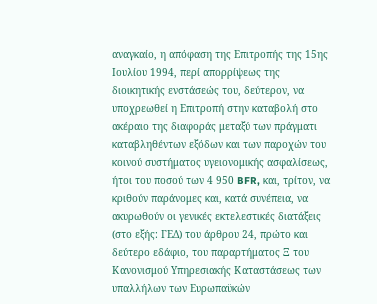αναγκαίο, η απόφαση της Επιτροπής της 15ης Ιουλίου 1994, περί απορρίψεως της διοικητικής ενστάσεώς του, δεύτερον, να υποχρεωθεί η Επιτροπή στην καταβολή στο ακέραιο της διαφοράς μεταξύ των πράγματι καταβληθέντων εξόδων και των παροχών του κοινού συστήματος υγειονομικής ασφαλίσεως, ήτοι του ποσού των 4 950 BFR, και, τρίτον, να κριθούν παράνομες και, κατά συνέπεια, να ακυρωθούν οι γενικές εκτελεστικές διατάξεις (στο εξής: ΓΕΔ) του άρθρου 24, πρώτο και δεύτερο εδάφιο, του παραρτήματος Ξ του Κανονισμού Υπηρεσιακής Καταστάσεως των υπαλλήλων των Ευρωπαϋκών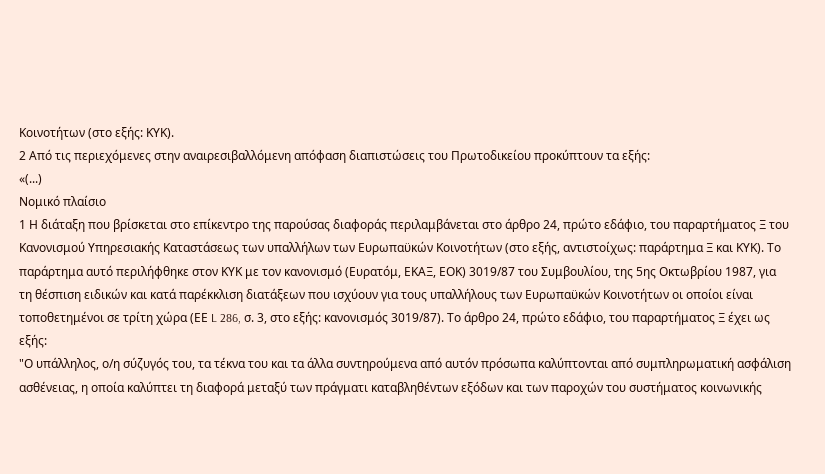Κοινοτήτων (στο εξής: ΚΥΚ).
2 Από τις περιεχόμενες στην αναιρεσιβαλλόμενη απόφαση διαπιστώσεις του Πρωτοδικείου προκύπτουν τα εξής:
«(...)
Νομικό πλαίσιο
1 Η διάταξη που βρίσκεται στο επίκεντρο της παρούσας διαφοράς περιλαμβάνεται στο άρθρο 24, πρώτο εδάφιο, του παραρτήματος Ξ του Κανονισμού Υπηρεσιακής Καταστάσεως των υπαλλήλων των Ευρωπαϋκών Κοινοτήτων (στο εξής, αντιστοίχως: παράρτημα Ξ και ΚΥΚ). Το παράρτημα αυτό περιλήφθηκε στον ΚΥΚ με τον κανονισμό (Ευρατόμ, ΕΚΑΞ, ΕΟΚ) 3019/87 του Συμβουλίου, της 5ης Οκτωβρίου 1987, για τη θέσπιση ειδικών και κατά παρέκκλιση διατάξεων που ισχύουν για τους υπαλλήλους των Ευρωπαϋκών Κοινοτήτων οι οποίοι είναι τοποθετημένοι σε τρίτη χώρα (ΕΕ L 286, σ. 3, στο εξής: κανονισμός 3019/87). Το άρθρο 24, πρώτο εδάφιο, του παραρτήματος Ξ έχει ως εξής:
"Ο υπάλληλος, ο/η σύζυγός του, τα τέκνα του και τα άλλα συντηρούμενα από αυτόν πρόσωπα καλύπτονται από συμπληρωματική ασφάλιση ασθένειας, η οποία καλύπτει τη διαφορά μεταξύ των πράγματι καταβληθέντων εξόδων και των παροχών του συστήματος κοινωνικής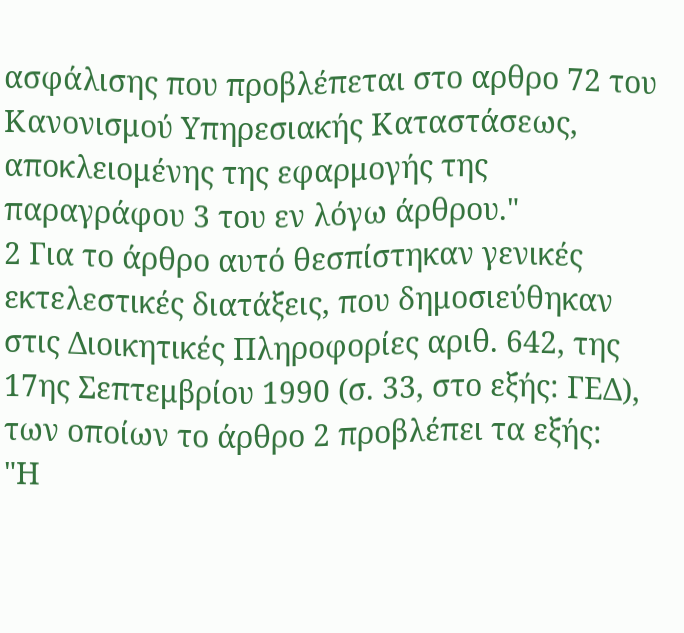ασφάλισης που προβλέπεται στο αρθρο 72 του Κανονισμού Υπηρεσιακής Καταστάσεως, αποκλειομένης της εφαρμογής της παραγράφου 3 του εν λόγω άρθρου."
2 Για το άρθρο αυτό θεσπίστηκαν γενικές εκτελεστικές διατάξεις, που δημοσιεύθηκαν στις Διοικητικές Πληροφορίες αριθ. 642, της 17ης Σεπτεμβρίου 1990 (σ. 33, στο εξής: ΓΕΔ), των οποίων το άρθρο 2 προβλέπει τα εξής:
"Η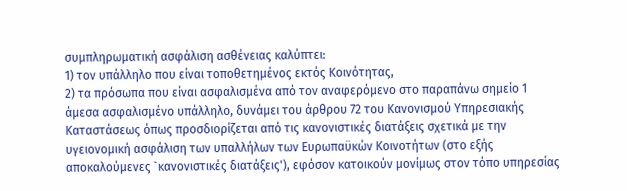συμπληρωματική ασφάλιση ασθένειας καλύπτει:
1) τον υπάλληλο που είναι τοποθετημένος εκτός Κοινότητας,
2) τα πρόσωπα που είναι ασφαλισμένα από τον αναφερόμενο στο παραπάνω σημείο 1 άμεσα ασφαλισμένο υπάλληλο, δυνάμει του άρθρου 72 του Κανονισμού Υπηρεσιακής Καταστάσεως όπως προσδιορίζεται από τις κανονιστικές διατάξεις σχετικά με την υγειονομική ασφάλιση των υπαλλήλων των Ευρωπαϋκών Κοινοτήτων (στο εξής αποκαλούμενες `κανονιστικές διατάξεις'), εφόσον κατοικούν μονίμως στον τόπο υπηρεσίας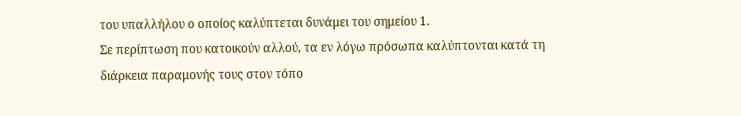του υπαλλήλου ο οποίος καλύπτεται δυνάμει του σημείου 1.
Σε περίπτωση που κατοικούν αλλού, τα εν λόγω πρόσωπα καλύπτονται κατά τη διάρκεια παραμονής τους στον τόπο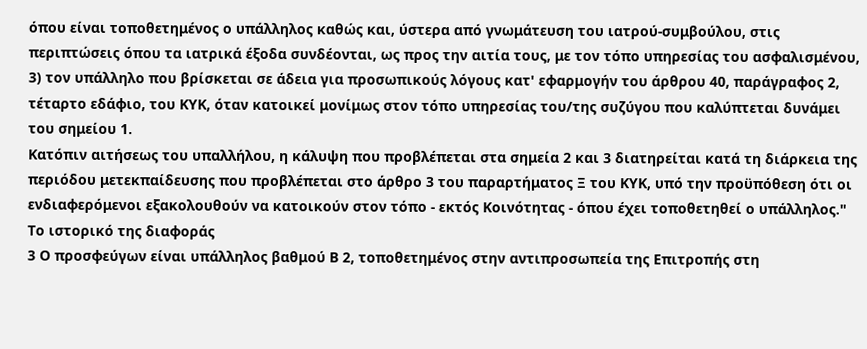όπου είναι τοποθετημένος ο υπάλληλος καθώς και, ύστερα από γνωμάτευση του ιατρού-συμβούλου, στις περιπτώσεις όπου τα ιατρικά έξοδα συνδέονται, ως προς την αιτία τους, με τον τόπο υπηρεσίας του ασφαλισμένου,
3) τον υπάλληλο που βρίσκεται σε άδεια για προσωπικούς λόγους κατ' εφαρμογήν του άρθρου 40, παράγραφος 2, τέταρτο εδάφιο, του ΚΥΚ, όταν κατοικεί μονίμως στον τόπο υπηρεσίας του/της συζύγου που καλύπτεται δυνάμει του σημείου 1.
Κατόπιν αιτήσεως του υπαλλήλου, η κάλυψη που προβλέπεται στα σημεία 2 και 3 διατηρείται κατά τη διάρκεια της περιόδου μετεκπαίδευσης που προβλέπεται στο άρθρο 3 του παραρτήματος Ξ του ΚΥΚ, υπό την προϋπόθεση ότι οι ενδιαφερόμενοι εξακολουθούν να κατοικούν στον τόπο - εκτός Κοινότητας - όπου έχει τοποθετηθεί ο υπάλληλος."
Το ιστορικό της διαφοράς
3 Ο προσφεύγων είναι υπάλληλος βαθμού Β 2, τοποθετημένος στην αντιπροσωπεία της Επιτροπής στη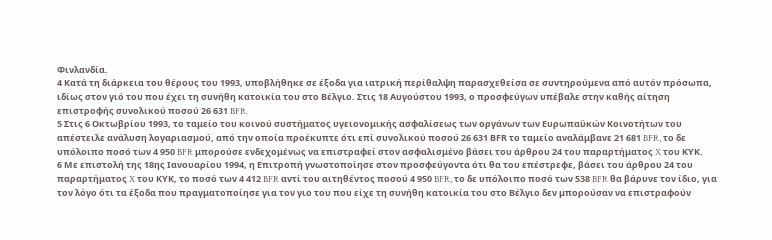Φινλανδία.
4 Κατά τη διάρκεια του θέρους του 1993, υποβλήθηκε σε έξοδα για ιατρική περίθαλψη παρασχεθείσα σε συντηρούμενα από αυτόν πρόσωπα, ιδίως στον γιό του που έχει τη συνήθη κατοικία του στο Βέλγιο. Στις 18 Αυγούστου 1993, ο προσφεύγων υπέβαλε στην καθής αίτηση επιστροφής συνολικού ποσού 26 631 BFR.
5 Στις 6 Οκτωβρίου 1993, το ταμείο του κοινού συστήματος υγειονομικής ασφαλίσεως των οργάνων των Ευρωπαϋκών Κοινοτήτων του απέστειλε ανάλυση λογαριασμού, από την οποία προέκυπτε ότι επί συνολικού ποσού 26 631 ΒFR το ταμείο αναλάμβανε 21 681 BFR, το δε υπόλοιπο ποσό των 4 950 BFR μπορούσε ενδεχομένως να επιστραφεί στον ασφαλισμένο βάσει του άρθρου 24 του παραρτήματος X του ΚΥΚ.
6 Με επιστολή της 18ης Ιανουαρίου 1994, η Επιτροπή γνωστοποίησε στον προσφεύγοντα ότι θα του επέστρεφε, βάσει του άρθρου 24 του παραρτήματος X του ΚΥΚ, το ποσό των 4 412 BFR αντί του αιτηθέντος ποσού 4 950 BFR, το δε υπόλοιπο ποσό των 538 BFR θα βάρυνε τον ίδιο, για τον λόγο ότι τα έξοδα που πραγματοποίησε για τον γιο του που είχε τη συνήθη κατοικία του στο Βέλγιο δεν μπορούσαν να επιστραφούν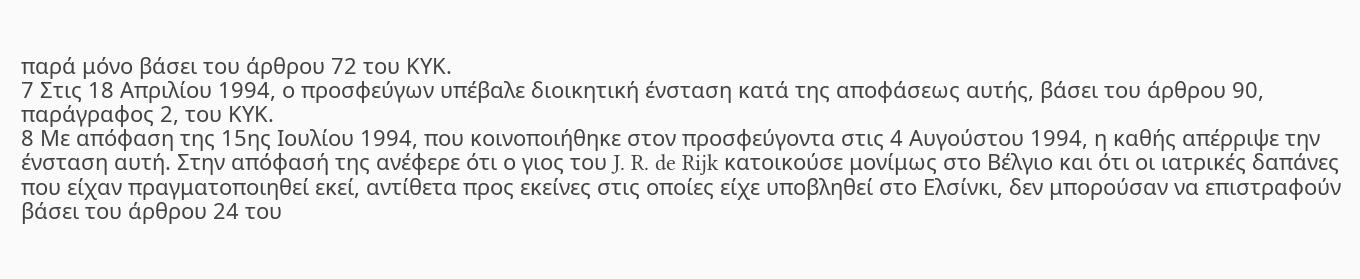παρά μόνο βάσει του άρθρου 72 του ΚΥΚ.
7 Στις 18 Απριλίου 1994, ο προσφεύγων υπέβαλε διοικητική ένσταση κατά της αποφάσεως αυτής, βάσει του άρθρου 90, παράγραφος 2, του ΚΥΚ.
8 Με απόφαση της 15ης Ιουλίου 1994, που κοινοποιήθηκε στον προσφεύγοντα στις 4 Αυγούστου 1994, η καθής απέρριψε την ένσταση αυτή. Στην απόφασή της ανέφερε ότι ο γιος του J. R. de Rijk κατοικούσε μονίμως στο Βέλγιο και ότι οι ιατρικές δαπάνες που είχαν πραγματοποιηθεί εκεί, αντίθετα προς εκείνες στις οποίες είχε υποβληθεί στο Ελσίνκι, δεν μπορούσαν να επιστραφούν βάσει του άρθρου 24 του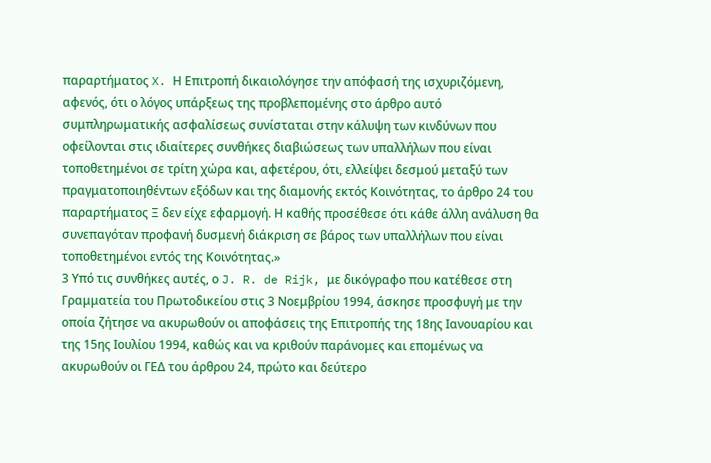παραρτήματος X. Η Επιτροπή δικαιολόγησε την απόφασή της ισχυριζόμενη, αφενός, ότι ο λόγος υπάρξεως της προβλεπομένης στο άρθρο αυτό συμπληρωματικής ασφαλίσεως συνίσταται στην κάλυψη των κινδύνων που οφείλονται στις ιδιαίτερες συνθήκες διαβιώσεως των υπαλλήλων που είναι τοποθετημένοι σε τρίτη χώρα και, αφετέρου, ότι, ελλείψει δεσμού μεταξύ των πραγματοποιηθέντων εξόδων και της διαμονής εκτός Κοινότητας, το άρθρο 24 του παραρτήματος Ξ δεν είχε εφαρμογή. Η καθής προσέθεσε ότι κάθε άλλη ανάλυση θα συνεπαγόταν προφανή δυσμενή διάκριση σε βάρος των υπαλλήλων που είναι τοποθετημένοι εντός της Κοινότητας.»
3 Υπό τις συνθήκες αυτές, ο J. R. de Rijk, με δικόγραφο που κατέθεσε στη Γραμματεία του Πρωτοδικείου στις 3 Νοεμβρίου 1994, άσκησε προσφυγή με την οποία ζήτησε να ακυρωθούν οι αποφάσεις της Επιτροπής της 18ης Ιανουαρίου και της 15ης Ιουλίου 1994, καθώς και να κριθούν παράνομες και επομένως να ακυρωθούν οι ΓΕΔ του άρθρου 24, πρώτο και δεύτερο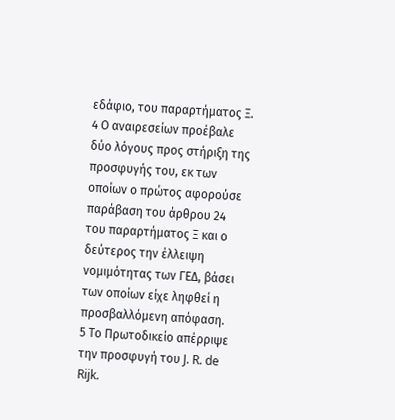εδάφιο, του παραρτήματος Ξ.
4 Ο αναιρεσείων προέβαλε δύο λόγους προς στήριξη της προσφυγής του, εκ των οποίων ο πρώτος αφορούσε παράβαση του άρθρου 24 του παραρτήματος Ξ και ο δεύτερος την έλλειψη νομιμότητας των ΓΕΔ, βάσει των οποίων είχε ληφθεί η προσβαλλόμενη απόφαση.
5 Το Πρωτοδικείο απέρριψε την προσφυγή του J. R. de Rijk.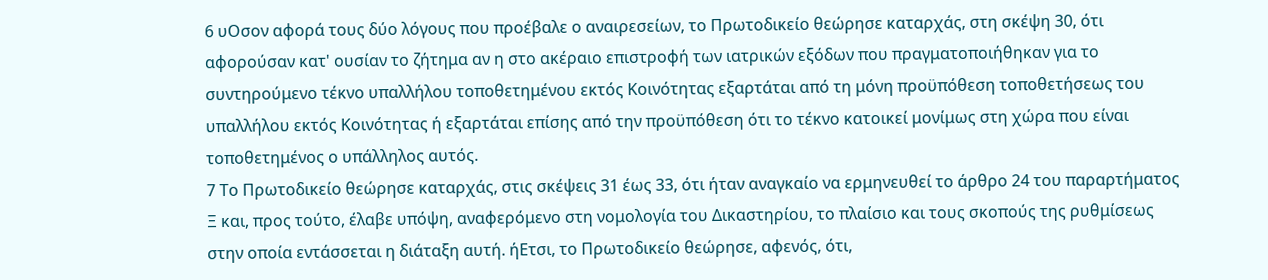6 υΟσον αφορά τους δύο λόγους που προέβαλε ο αναιρεσείων, το Πρωτοδικείο θεώρησε καταρχάς, στη σκέψη 30, ότι αφορούσαν κατ' ουσίαν το ζήτημα αν η στο ακέραιο επιστροφή των ιατρικών εξόδων που πραγματοποιήθηκαν για το συντηρούμενο τέκνο υπαλλήλου τοποθετημένου εκτός Κοινότητας εξαρτάται από τη μόνη προϋπόθεση τοποθετήσεως του υπαλλήλου εκτός Κοινότητας ή εξαρτάται επίσης από την προϋπόθεση ότι το τέκνο κατοικεί μονίμως στη χώρα που είναι τοποθετημένος ο υπάλληλος αυτός.
7 Το Πρωτοδικείο θεώρησε καταρχάς, στις σκέψεις 31 έως 33, ότι ήταν αναγκαίο να ερμηνευθεί το άρθρο 24 του παραρτήματος Ξ και, προς τούτο, έλαβε υπόψη, αναφερόμενο στη νομολογία του Δικαστηρίου, το πλαίσιο και τους σκοπούς της ρυθμίσεως στην οποία εντάσσεται η διάταξη αυτή. ήΕτσι, το Πρωτοδικείο θεώρησε, αφενός, ότι,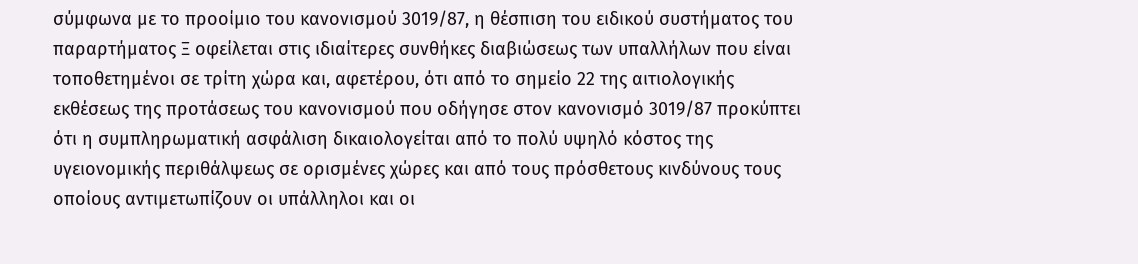σύμφωνα με το προοίμιο του κανονισμού 3019/87, η θέσπιση του ειδικού συστήματος του παραρτήματος Ξ οφείλεται στις ιδιαίτερες συνθήκες διαβιώσεως των υπαλλήλων που είναι τοποθετημένοι σε τρίτη χώρα και, αφετέρου, ότι από το σημείο 22 της αιτιολογικής εκθέσεως της προτάσεως του κανονισμού που οδήγησε στον κανονισμό 3019/87 προκύπτει ότι η συμπληρωματική ασφάλιση δικαιολογείται από το πολύ υψηλό κόστος της υγειονομικής περιθάλψεως σε ορισμένες χώρες και από τους πρόσθετους κινδύνους τους οποίους αντιμετωπίζουν οι υπάλληλοι και οι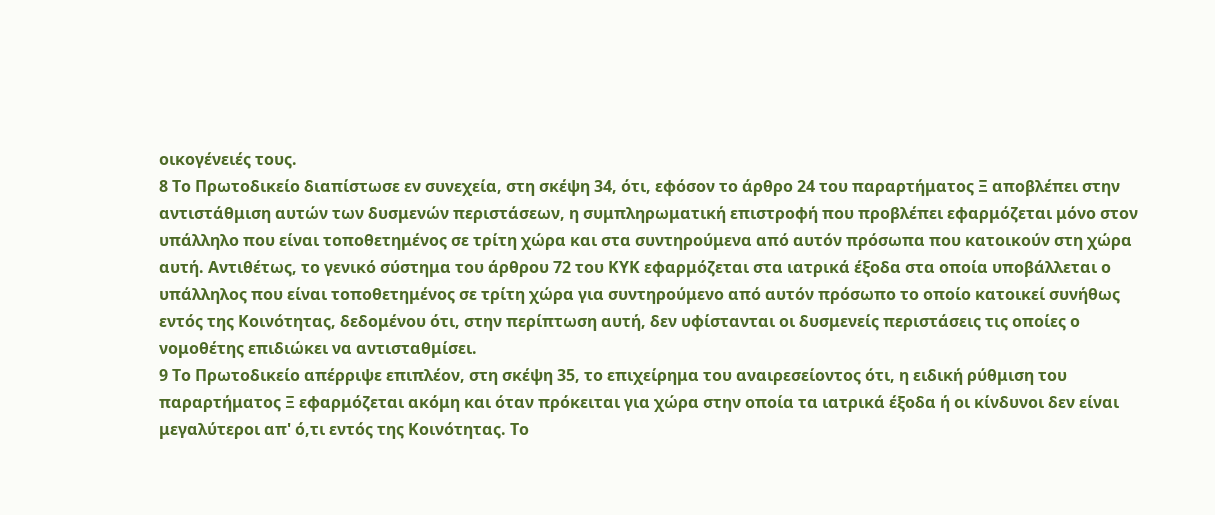οικογένειές τους.
8 Το Πρωτοδικείο διαπίστωσε εν συνεχεία, στη σκέψη 34, ότι, εφόσον το άρθρο 24 του παραρτήματος Ξ αποβλέπει στην αντιστάθμιση αυτών των δυσμενών περιστάσεων, η συμπληρωματική επιστροφή που προβλέπει εφαρμόζεται μόνο στον υπάλληλο που είναι τοποθετημένος σε τρίτη χώρα και στα συντηρούμενα από αυτόν πρόσωπα που κατοικούν στη χώρα αυτή. Αντιθέτως, το γενικό σύστημα του άρθρου 72 του ΚΥΚ εφαρμόζεται στα ιατρικά έξοδα στα οποία υποβάλλεται ο υπάλληλος που είναι τοποθετημένος σε τρίτη χώρα για συντηρούμενο από αυτόν πρόσωπο το οποίο κατοικεί συνήθως εντός της Κοινότητας, δεδομένου ότι, στην περίπτωση αυτή, δεν υφίστανται οι δυσμενείς περιστάσεις τις οποίες ο νομοθέτης επιδιώκει να αντισταθμίσει.
9 Το Πρωτοδικείο απέρριψε επιπλέον, στη σκέψη 35, το επιχείρημα του αναιρεσείοντος ότι, η ειδική ρύθμιση του παραρτήματος Ξ εφαρμόζεται ακόμη και όταν πρόκειται για χώρα στην οποία τα ιατρικά έξοδα ή οι κίνδυνοι δεν είναι μεγαλύτεροι απ' ό,τι εντός της Κοινότητας. Το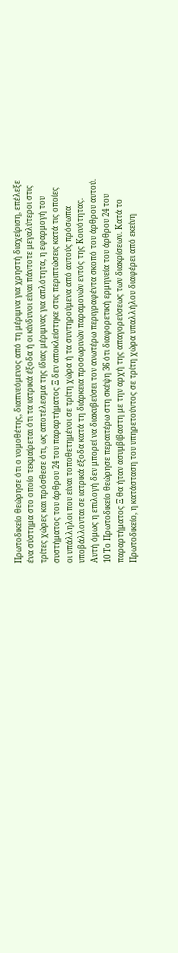Πρωτοδικείο θεώρησε ότι ο νομοθέτης, διαπνεόμενος από τη μέριμνα για χρηστή διαχείριση, επέλεξε ένα σύστημα στο οποίο τεκμαίρεται ότι τα ιατρικά έξοδα ή οι κίνδυνοι είναι πάντοτε μεγαλύτεροι στις τρίτες χώρες και πρόσθεσε ότι, ως αποτέλεσμα της ίδιας μέριμνας για απλότητα, η εφαρμογή του συστήματος του άρθρου 24 του παραρτήματος Ξ δεν αποκλείστηκε στις περιπτώσεις κατά τις οποίες οι υπάλληλοι που είναι τοποθετημένοι σε τρίτη χώρα ή τα συντηρούμενα από αυτούς πρόσωπα υποβάλλονται σε ιατρικά έξοδα κατά τη διάρκεια προσωρινών παραμονών εντός της Κοινότητας. Αυτή όμως η επιλογή δεν μπορεί να διακυβεύσει τον ανωτέρω περιγραφέντα σκοπό του άρθρου αυτού.
10 Το Πρωτοδικείο θεώρησε περαιτέρω στη σκέψη 36 ότι διαφορετική ερμηνεία του άρθρου 24 του παραρτήματος Ξ θα ήταν ασυμβίβαστη με την αρχή της απαγορεύσεως των διακρίσεων. Κατά το Πρωτοδικείο, η κατάσταση του υπηρετούντος σε τρίτη χώρα υπαλλήλου διαφέρει από εκείνη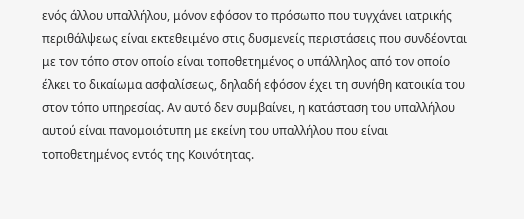ενός άλλου υπαλλήλου, μόνον εφόσον το πρόσωπο που τυγχάνει ιατρικής περιθάλψεως είναι εκτεθειμένο στις δυσμενείς περιστάσεις που συνδέονται με τον τόπο στον οποίο είναι τοποθετημένος ο υπάλληλος από τον οποίο έλκει το δικαίωμα ασφαλίσεως, δηλαδή εφόσον έχει τη συνήθη κατοικία του στον τόπο υπηρεσίας. Αν αυτό δεν συμβαίνει, η κατάσταση του υπαλλήλου αυτού είναι πανομοιότυπη με εκείνη του υπαλλήλου που είναι τοποθετημένος εντός της Κοινότητας.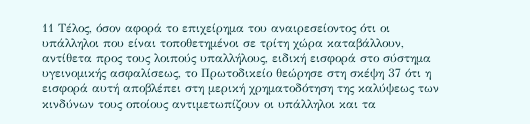11 Τέλος, όσον αφορά το επιχείρημα του αναιρεσείοντος ότι οι υπάλληλοι που είναι τοποθετημένοι σε τρίτη χώρα καταβάλλουν, αντίθετα προς τους λοιπούς υπαλλήλους, ειδική εισφορά στο σύστημα υγεινομικής ασφαλίσεως, το Πρωτοδικείο θεώρησε στη σκέψη 37 ότι η εισφορά αυτή αποβλέπει στη μερική χρηματοδότηση της καλύψεως των κινδύνων τους οποίους αντιμετωπίζουν οι υπάλληλοι και τα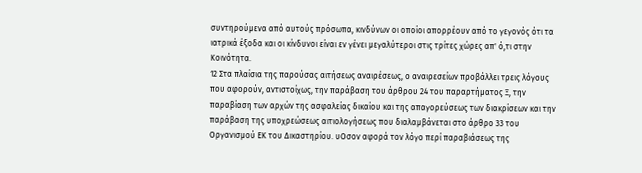συντηρούμενα από αυτούς πρόσωπα, κινδύνων οι οποίοι απορρέουν από το γεγονός ότι τα ιατρικά έξοδα και οι κίνδυνοι είναι εν γένει μεγαλύτεροι στις τρίτες χώρες απ' ό,τι στην Κοινότητα.
12 Στα πλαίσια της παρούσας αιτήσεως αναιρέσεως, ο αναιρεσείων προβάλλει τρεις λόγους που αφορούν, αντιστοίχως, την παράβαση του άρθρου 24 του παραρτήματος Ξ, την παραβίαση των αρχών της ασφαλείας δικαίου και της απαγορεύσεως των διακρίσεων και την παράβαση της υποχρεώσεως αιτιολογήσεως που διαλαμβάνεται στο άρθρο 33 του Οργανισμού ΕΚ του Δικαστηρίου. υΟσον αφορά τον λόγο περί παραβιάσεως της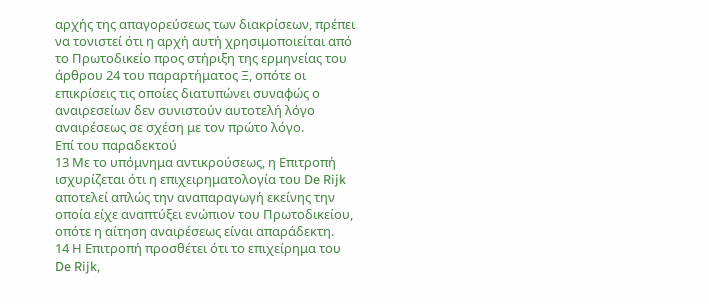αρχής της απαγορεύσεως των διακρίσεων, πρέπει να τονιστεί ότι η αρχή αυτή χρησιμοποιείται από το Πρωτοδικείο προς στήριξη της ερμηνείας του άρθρου 24 του παραρτήματος Ξ, οπότε οι επικρίσεις τις οποίες διατυπώνει συναφώς ο αναιρεσείων δεν συνιστούν αυτοτελή λόγο αναιρέσεως σε σχέση με τον πρώτο λόγο.
Επί του παραδεκτού
13 Με το υπόμνημα αντικρούσεως, η Επιτροπή ισχυρίζεται ότι η επιχειρηματολογία του De Rijk αποτελεί απλώς την αναπαραγωγή εκείνης την οποία είχε αναπτύξει ενώπιον του Πρωτοδικείου, οπότε η αίτηση αναιρέσεως είναι απαράδεκτη.
14 Η Επιτροπή προσθέτει ότι το επιχείρημα του De Rijk,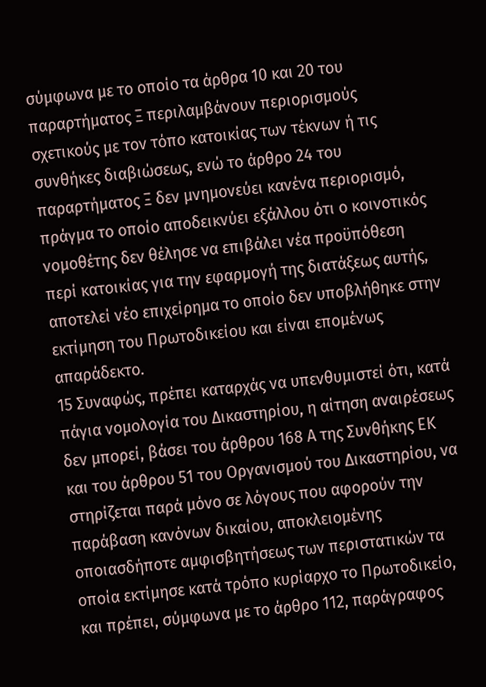σύμφωνα με το οποίο τα άρθρα 10 και 20 του παραρτήματος Ξ περιλαμβάνουν περιορισμούς σχετικούς με τον τόπο κατοικίας των τέκνων ή τις συνθήκες διαβιώσεως, ενώ το άρθρο 24 του παραρτήματος Ξ δεν μνημονεύει κανένα περιορισμό, πράγμα το οποίο αποδεικνύει εξάλλου ότι ο κοινοτικός νομοθέτης δεν θέλησε να επιβάλει νέα προϋπόθεση περί κατοικίας για την εφαρμογή της διατάξεως αυτής, αποτελεί νέο επιχείρημα το οποίο δεν υποβλήθηκε στην εκτίμηση του Πρωτοδικείου και είναι επομένως απαράδεκτο.
15 Συναφώς, πρέπει καταρχάς να υπενθυμιστεί ότι, κατά πάγια νομολογία του Δικαστηρίου, η αίτηση αναιρέσεως δεν μπορεί, βάσει του άρθρου 168 Α της Συνθήκης ΕΚ και του άρθρου 51 του Οργανισμού του Δικαστηρίου, να στηρίζεται παρά μόνο σε λόγους που αφορούν την παράβαση κανόνων δικαίου, αποκλειομένης οποιασδήποτε αμφισβητήσεως των περιστατικών τα οποία εκτίμησε κατά τρόπο κυρίαρχο το Πρωτοδικείο, και πρέπει, σύμφωνα με το άρθρο 112, παράγραφος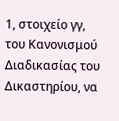1, στοιχείο γγ, του Κανονισμού Διαδικασίας του Δικαστηρίου, να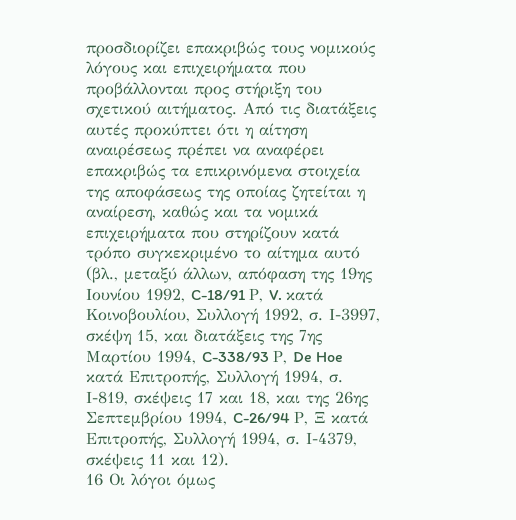προσδιορίζει επακριβώς τους νομικούς λόγους και επιχειρήματα που προβάλλονται προς στήριξη του σχετικού αιτήματος. Από τις διατάξεις αυτές προκύπτει ότι η αίτηση αναιρέσεως πρέπει να αναφέρει επακριβώς τα επικρινόμενα στοιχεία της αποφάσεως της οποίας ζητείται η αναίρεση, καθώς και τα νομικά επιχειρήματα που στηρίζουν κατά τρόπο συγκεκριμένο το αίτημα αυτό (βλ., μεταξύ άλλων, απόφαση της 19ης Ιουνίου 1992, C-18/91 Ρ, V. κατά Κοινοβουλίου, Συλλογή 1992, σ. Ι-3997, σκέψη 15, και διατάξεις της 7ης Μαρτίου 1994, C-338/93 Ρ, De Hoe κατά Επιτροπής, Συλλογή 1994, σ. Ι-819, σκέψεις 17 και 18, και της 26ης Σεπτεμβρίου 1994, C-26/94 Ρ, Ξ κατά Επιτροπής, Συλλογή 1994, σ. Ι-4379, σκέψεις 11 και 12).
16 Οι λόγοι όμως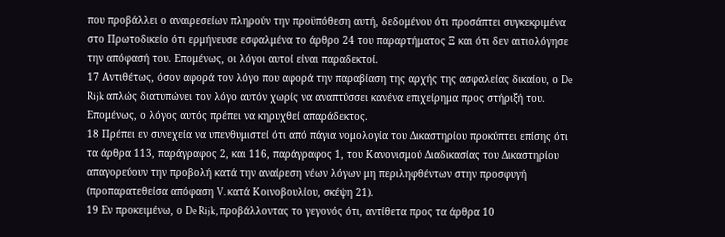που προβάλλει ο αναιρεσείων πληρούν την προϋπόθεση αυτή, δεδομένου ότι προσάπτει συγκεκριμένα στο Πρωτοδικείο ότι ερμήνευσε εσφαλμένα το άρθρο 24 του παραρτήματος Ξ και ότι δεν αιτιολόγησε την απόφασή του. Επομένως, οι λόγοι αυτοί είναι παραδεκτοί.
17 Αντιθέτως, όσον αφορά τον λόγο που αφορά την παραβίαση της αρχής της ασφαλείας δικαίου, ο De Rijk απλώς διατυπώνει τον λόγο αυτόν χωρίς να αναπτύσσει κανένα επιχείρημα προς στήριξή του. Επομένως, ο λόγος αυτός πρέπει να κηρυχθεί απαράδεκτος.
18 Πρέπει εν συνεχεία να υπενθυμιστεί ότι από πάγια νομολογία του Δικαστηρίου προκύπτει επίσης ότι τα άρθρα 113, παράγραφος 2, και 116, παράγραφος 1, του Κανονισμού Διαδικασίας του Δικαστηρίου απαγορεύουν την προβολή κατά την αναίρεση νέων λόγων μη περιληφθέντων στην προσφυγή (προπαρατεθείσα απόφαση V. κατά Κοινοβουλίου, σκέψη 21).
19 Εν προκειμένω, ο De Rijk, προβάλλοντας το γεγονός ότι, αντίθετα προς τα άρθρα 10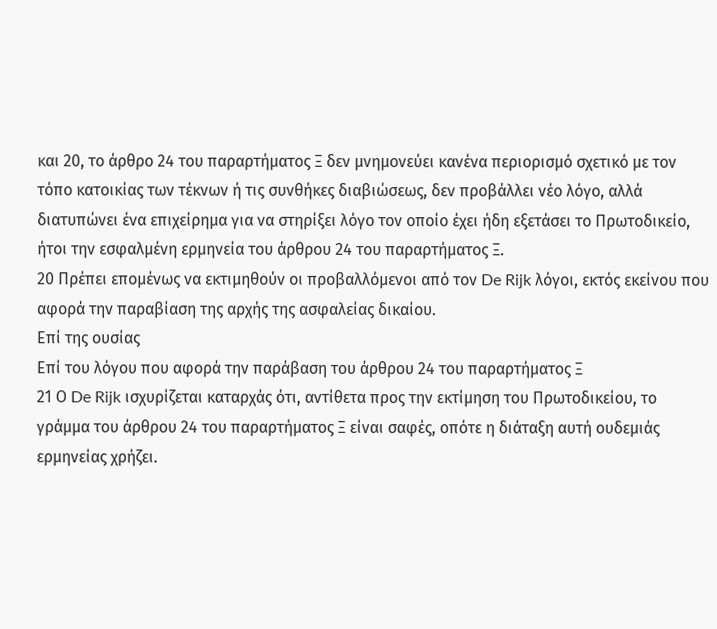και 20, το άρθρο 24 του παραρτήματος Ξ δεν μνημονεύει κανένα περιορισμό σχετικό με τον τόπο κατοικίας των τέκνων ή τις συνθήκες διαβιώσεως, δεν προβάλλει νέο λόγο, αλλά διατυπώνει ένα επιχείρημα για να στηρίξει λόγο τον οποίο έχει ήδη εξετάσει το Πρωτοδικείο, ήτοι την εσφαλμένη ερμηνεία του άρθρου 24 του παραρτήματος Ξ.
20 Πρέπει επομένως να εκτιμηθούν οι προβαλλόμενοι από τον De Rijk λόγοι, εκτός εκείνου που αφορά την παραβίαση της αρχής της ασφαλείας δικαίου.
Επί της ουσίας
Επί του λόγου που αφορά την παράβαση του άρθρου 24 του παραρτήματος Ξ
21 Ο De Rijk ισχυρίζεται καταρχάς ότι, αντίθετα προς την εκτίμηση του Πρωτοδικείου, το γράμμα του άρθρου 24 του παραρτήματος Ξ είναι σαφές, οπότε η διάταξη αυτή ουδεμιάς ερμηνείας χρήζει.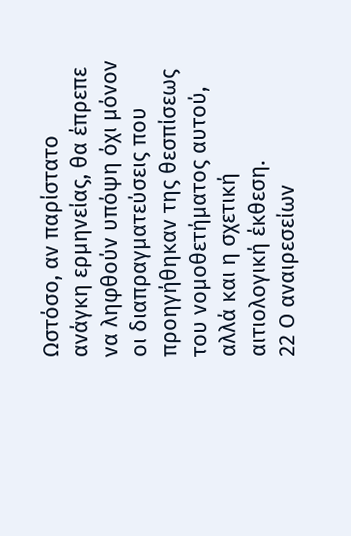Ωστόσο, αν παρίστατο ανάγκη ερμηνείας, θα έπρεπε να ληφθούν υπόψη όχι μόνον οι διαπραγματεύσεις που προηγήθηκαν της θεσπίσεως του νομοθετήματος αυτού, αλλά και η σχετική αιτιολογική έκθεση.
22 Ο αναιρεσείων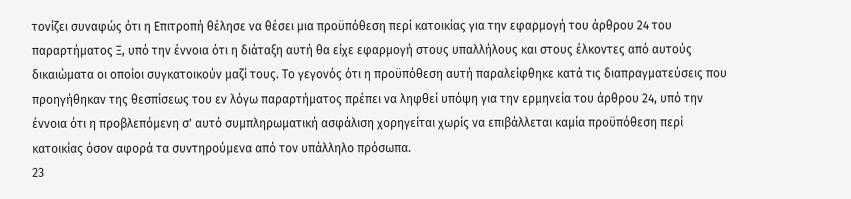τονίζει συναφώς ότι η Επιτροπή θέλησε να θέσει μια προϋπόθεση περί κατοικίας για την εφαρμογή του άρθρου 24 του παραρτήματος Ξ, υπό την έννοια ότι η διάταξη αυτή θα είχε εφαρμογή στους υπαλλήλους και στους έλκοντες από αυτούς δικαιώματα οι οποίοι συγκατοικούν μαζί τους. Το γεγονός ότι η προϋπόθεση αυτή παραλείφθηκε κατά τις διαπραγματεύσεις που προηγήθηκαν της θεσπίσεως του εν λόγω παραρτήματος πρέπει να ληφθεί υπόψη για την ερμηνεία του άρθρου 24, υπό την έννοια ότι η προβλεπόμενη σ' αυτό συμπληρωματική ασφάλιση χορηγείται χωρίς να επιβάλλεται καμία προϋπόθεση περί κατοικίας όσον αφορά τα συντηρούμενα από τον υπάλληλο πρόσωπα.
23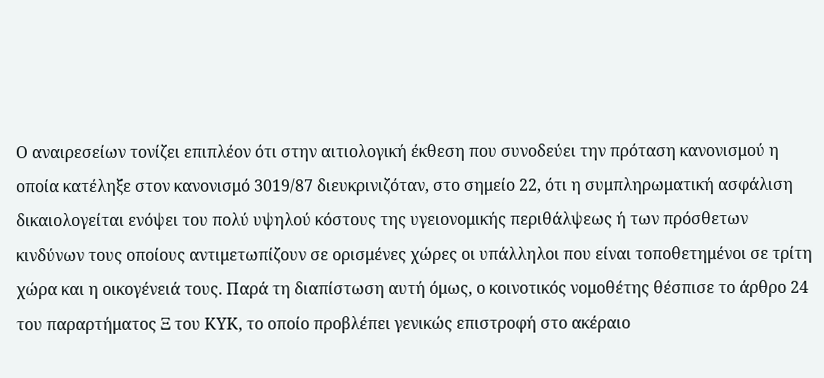Ο αναιρεσείων τονίζει επιπλέον ότι στην αιτιολογική έκθεση που συνοδεύει την πρόταση κανονισμού η οποία κατέληξε στον κανονισμό 3019/87 διευκρινιζόταν, στο σημείο 22, ότι η συμπληρωματική ασφάλιση δικαιολογείται ενόψει του πολύ υψηλού κόστους της υγειονομικής περιθάλψεως ή των πρόσθετων κινδύνων τους οποίους αντιμετωπίζουν σε ορισμένες χώρες οι υπάλληλοι που είναι τοποθετημένοι σε τρίτη χώρα και η οικογένειά τους. Παρά τη διαπίστωση αυτή όμως, ο κοινοτικός νομοθέτης θέσπισε το άρθρο 24 του παραρτήματος Ξ του ΚΥΚ, το οποίο προβλέπει γενικώς επιστροφή στο ακέραιο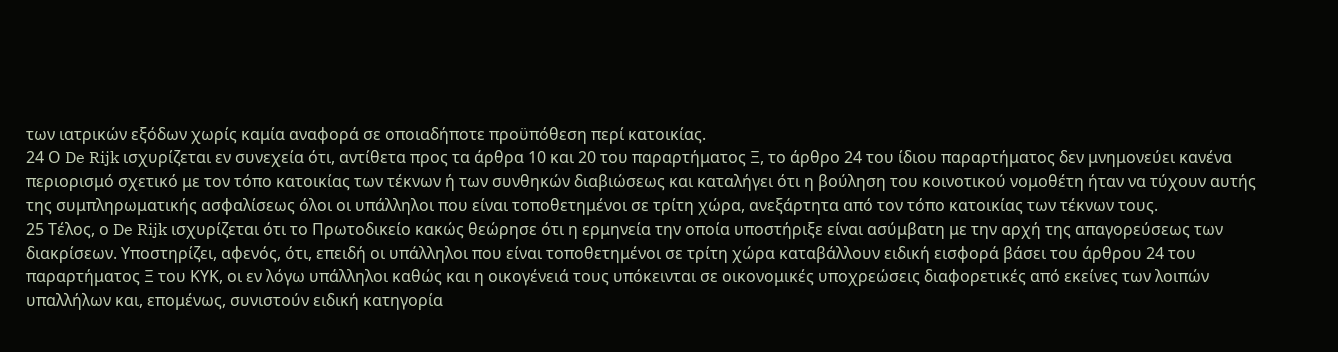των ιατρικών εξόδων χωρίς καμία αναφορά σε οποιαδήποτε προϋπόθεση περί κατοικίας.
24 Ο De Rijk ισχυρίζεται εν συνεχεία ότι, αντίθετα προς τα άρθρα 10 και 20 του παραρτήματος Ξ, το άρθρο 24 του ίδιου παραρτήματος δεν μνημονεύει κανένα περιορισμό σχετικό με τον τόπο κατοικίας των τέκνων ή των συνθηκών διαβιώσεως και καταλήγει ότι η βούληση του κοινοτικού νομοθέτη ήταν να τύχουν αυτής της συμπληρωματικής ασφαλίσεως όλοι οι υπάλληλοι που είναι τοποθετημένοι σε τρίτη χώρα, ανεξάρτητα από τον τόπο κατοικίας των τέκνων τους.
25 Τέλος, ο De Rijk ισχυρίζεται ότι το Πρωτοδικείο κακώς θεώρησε ότι η ερμηνεία την οποία υποστήριξε είναι ασύμβατη με την αρχή της απαγορεύσεως των διακρίσεων. Υποστηρίζει, αφενός, ότι, επειδή οι υπάλληλοι που είναι τοποθετημένοι σε τρίτη χώρα καταβάλλουν ειδική εισφορά βάσει του άρθρου 24 του παραρτήματος Ξ του ΚΥΚ, οι εν λόγω υπάλληλοι καθώς και η οικογένειά τους υπόκεινται σε οικονομικές υποχρεώσεις διαφορετικές από εκείνες των λοιπών υπαλλήλων και, επομένως, συνιστούν ειδική κατηγορία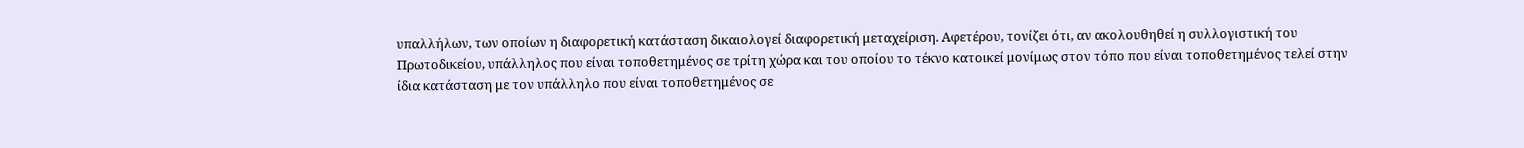υπαλλήλων, των οποίων η διαφορετική κατάσταση δικαιολογεί διαφορετική μεταχείριση. Αφετέρου, τονίζει ότι, αν ακολουθηθεί η συλλογιστική του Πρωτοδικείου, υπάλληλος που είναι τοποθετημένος σε τρίτη χώρα και του οποίου το τέκνο κατοικεί μονίμως στον τόπο που είναι τοποθετημένος τελεί στην ίδια κατάσταση με τον υπάλληλο που είναι τοποθετημένος σε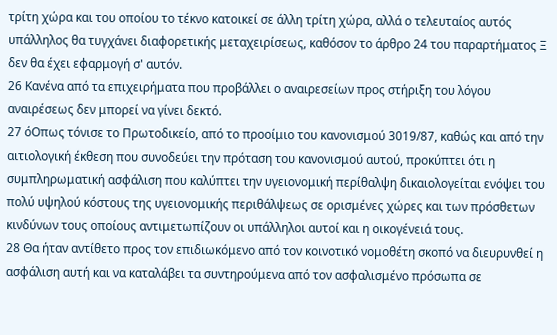τρίτη χώρα και του οποίου το τέκνο κατοικεί σε άλλη τρίτη χώρα, αλλά ο τελευταίος αυτός υπάλληλος θα τυγχάνει διαφορετικής μεταχειρίσεως, καθόσον το άρθρο 24 του παραρτήματος Ξ δεν θα έχει εφαρμογή σ' αυτόν.
26 Κανένα από τα επιχειρήματα που προβάλλει ο αναιρεσείων προς στήριξη του λόγου αναιρέσεως δεν μπορεί να γίνει δεκτό.
27 όΟπως τόνισε το Πρωτοδικείο, από το προοίμιο του κανονισμού 3019/87, καθώς και από την αιτιολογική έκθεση που συνοδεύει την πρόταση του κανονισμού αυτού, προκύπτει ότι η συμπληρωματική ασφάλιση που καλύπτει την υγειονομική περίθαλψη δικαιολογείται ενόψει του πολύ υψηλού κόστους της υγειονομικής περιθάλψεως σε ορισμένες χώρες και των πρόσθετων κινδύνων τους οποίους αντιμετωπίζουν οι υπάλληλοι αυτοί και η οικογένειά τους.
28 Θα ήταν αντίθετο προς τον επιδιωκόμενο από τον κοινοτικό νομοθέτη σκοπό να διευρυνθεί η ασφάλιση αυτή και να καταλάβει τα συντηρούμενα από τον ασφαλισμένο πρόσωπα σε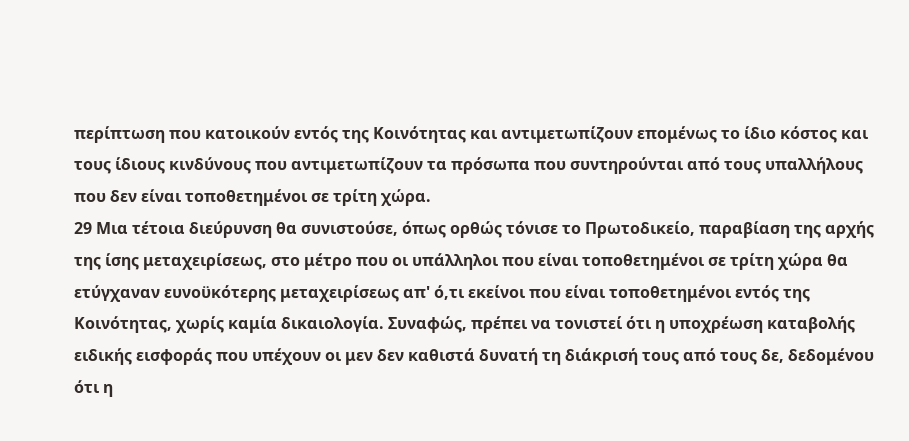περίπτωση που κατοικούν εντός της Κοινότητας και αντιμετωπίζουν επομένως το ίδιο κόστος και τους ίδιους κινδύνους που αντιμετωπίζουν τα πρόσωπα που συντηρούνται από τους υπαλλήλους που δεν είναι τοποθετημένοι σε τρίτη χώρα.
29 Μια τέτοια διεύρυνση θα συνιστούσε, όπως ορθώς τόνισε το Πρωτοδικείο, παραβίαση της αρχής της ίσης μεταχειρίσεως, στο μέτρο που οι υπάλληλοι που είναι τοποθετημένοι σε τρίτη χώρα θα ετύγχαναν ευνοϋκότερης μεταχειρίσεως απ' ό,τι εκείνοι που είναι τοποθετημένοι εντός της Κοινότητας, χωρίς καμία δικαιολογία. Συναφώς, πρέπει να τονιστεί ότι η υποχρέωση καταβολής ειδικής εισφοράς που υπέχουν οι μεν δεν καθιστά δυνατή τη διάκρισή τους από τους δε, δεδομένου ότι η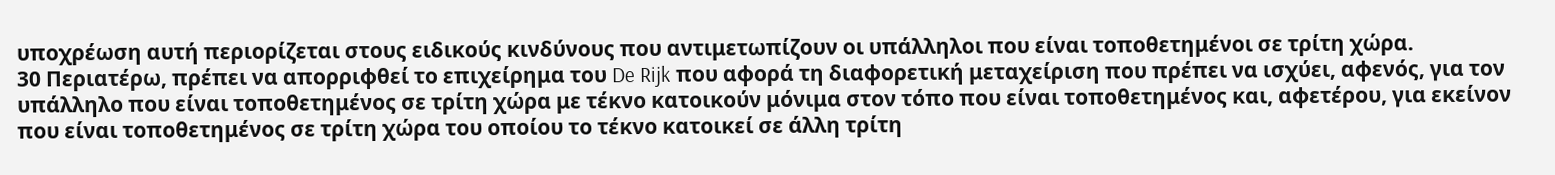υποχρέωση αυτή περιορίζεται στους ειδικούς κινδύνους που αντιμετωπίζουν οι υπάλληλοι που είναι τοποθετημένοι σε τρίτη χώρα.
30 Περιατέρω, πρέπει να απορριφθεί το επιχείρημα του De Rijk που αφορά τη διαφορετική μεταχείριση που πρέπει να ισχύει, αφενός, για τον υπάλληλο που είναι τοποθετημένος σε τρίτη χώρα με τέκνο κατοικούν μόνιμα στον τόπο που είναι τοποθετημένος και, αφετέρου, για εκείνον που είναι τοποθετημένος σε τρίτη χώρα του οποίου το τέκνο κατοικεί σε άλλη τρίτη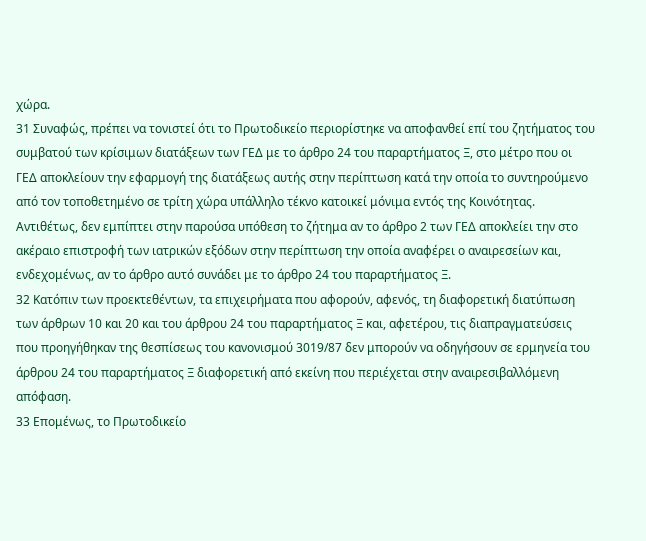χώρα.
31 Συναφώς, πρέπει να τονιστεί ότι το Πρωτοδικείο περιορίστηκε να αποφανθεί επί του ζητήματος του συμβατού των κρίσιμων διατάξεων των ΓΕΔ με το άρθρο 24 του παραρτήματος Ξ, στο μέτρο που οι ΓΕΔ αποκλείουν την εφαρμογή της διατάξεως αυτής στην περίπτωση κατά την οποία το συντηρούμενο από τον τοποθετημένο σε τρίτη χώρα υπάλληλο τέκνο κατοικεί μόνιμα εντός της Κοινότητας. Αντιθέτως, δεν εμπίπτει στην παρούσα υπόθεση το ζήτημα αν το άρθρο 2 των ΓΕΔ αποκλείει την στο ακέραιο επιστροφή των ιατρικών εξόδων στην περίπτωση την οποία αναφέρει ο αναιρεσείων και, ενδεχομένως, αν το άρθρο αυτό συνάδει με το άρθρο 24 του παραρτήματος Ξ.
32 Κατόπιν των προεκτεθέντων, τα επιχειρήματα που αφορούν, αφενός, τη διαφορετική διατύπωση των άρθρων 10 και 20 και του άρθρου 24 του παραρτήματος Ξ και, αφετέρου, τις διαπραγματεύσεις που προηγήθηκαν της θεσπίσεως του κανονισμού 3019/87 δεν μπορούν να οδηγήσουν σε ερμηνεία του άρθρου 24 του παραρτήματος Ξ διαφορετική από εκείνη που περιέχεται στην αναιρεσιβαλλόμενη απόφαση.
33 Επομένως, το Πρωτοδικείο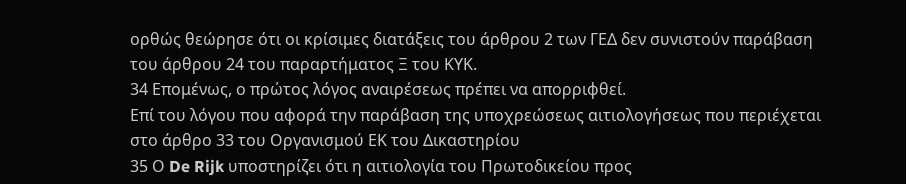ορθώς θεώρησε ότι οι κρίσιμες διατάξεις του άρθρου 2 των ΓΕΔ δεν συνιστούν παράβαση του άρθρου 24 του παραρτήματος Ξ του ΚΥΚ.
34 Επομένως, ο πρώτος λόγος αναιρέσεως πρέπει να απορριφθεί.
Επί του λόγου που αφορά την παράβαση της υποχρεώσεως αιτιολογήσεως που περιέχεται στο άρθρο 33 του Οργανισμού ΕΚ του Δικαστηρίου
35 Ο De Rijk υποστηρίζει ότι η αιτιολογία του Πρωτοδικείου προς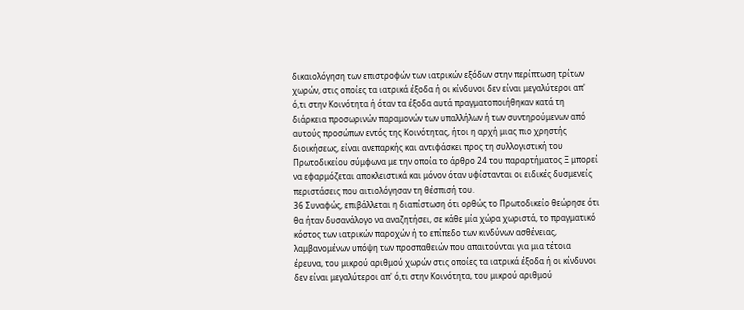δικαιολόγηση των επιστροφών των ιατρικών εξόδων στην περίπτωση τρίτων χωρών, στις οποίες τα ιατρικά έξοδα ή οι κίνδυνοι δεν είναι μεγαλύτεροι απ' ό,τι στην Κοινότητα ή όταν τα έξοδα αυτά πραγματοποιήθηκαν κατά τη διάρκεια προσωρινών παραμονών των υπαλλήλων ή των συντηρούμενων από αυτούς προσώπων εντός της Κοινότητας, ήτοι η αρχή μιας πιο χρηστής διοικήσεως, είναι ανεπαρκής και αντιφάσκει προς τη συλλογιστική του Πρωτοδικείου σύμφωνα με την οποία το άρθρο 24 του παραρτήματος Ξ μπορεί να εφαρμόζεται αποκλειστικά και μόνον όταν υφίστανται οι ειδικές δυσμενείς περιστάσεις που αιτιολόγησαν τη θέσπισή του.
36 Συναφώς, επιβάλλεται η διαπίστωση ότι ορθώς το Πρωτοδικείο θεώρησε ότι θα ήταν δυσανάλογο να αναζητήσει, σε κάθε μία χώρα χωριστά, το πραγματικό κόστος των ιατρικών παροχών ή το επίπεδο των κινδύνων ασθένειας, λαμβανομένων υπόψη των προσπαθειών που απαιτούνται για μια τέτοια έρευνα, του μικρού αριθμού χωρών στις οποίες τα ιατρικά έξοδα ή οι κίνδυνοι δεν είναι μεγαλύτεροι απ' ό,τι στην Κοινότητα, του μικρού αριθμού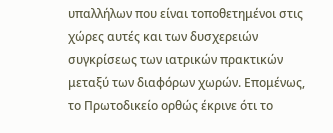υπαλλήλων που είναι τοποθετημένοι στις χώρες αυτές και των δυσχερειών συγκρίσεως των ιατρικών πρακτικών μεταξύ των διαφόρων χωρών. Επομένως, το Πρωτοδικείο ορθώς έκρινε ότι το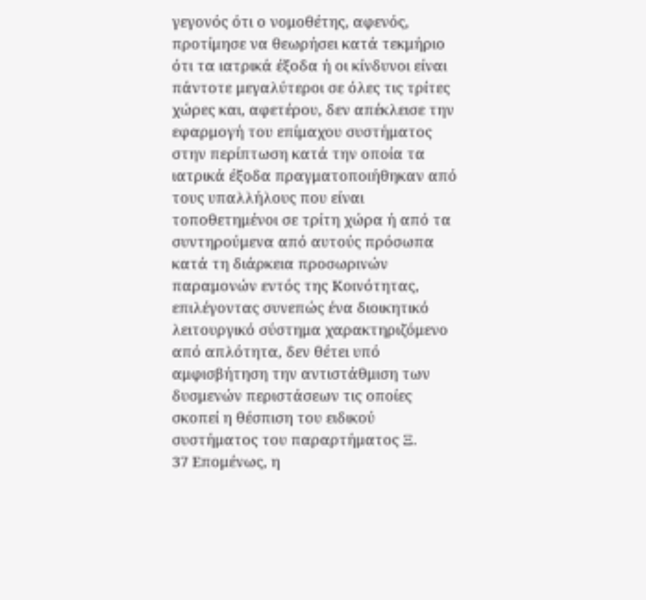γεγονός ότι ο νομοθέτης, αφενός, προτίμησε να θεωρήσει κατά τεκμήριο ότι τα ιατρικά έξοδα ή οι κίνδυνοι είναι πάντοτε μεγαλύτεροι σε όλες τις τρίτες χώρες και, αφετέρου, δεν απέκλεισε την εφαρμογή του επίμαχου συστήματος στην περίπτωση κατά την οποία τα ιατρικά έξοδα πραγματοποιήθηκαν από τους υπαλλήλους που είναι τοποθετημένοι σε τρίτη χώρα ή από τα συντηρούμενα από αυτούς πρόσωπα κατά τη διάρκεια προσωρινών παραμονών εντός της Κοινότητας, επιλέγοντας συνεπώς ένα διοικητικό λειτουργικό σύστημα χαρακτηριζόμενο από απλότητα, δεν θέτει υπό αμφισβήτηση την αντιστάθμιση των δυσμενών περιστάσεων τις οποίες σκοπεί η θέσπιση του ειδικού συστήματος του παραρτήματος Ξ.
37 Επομένως, η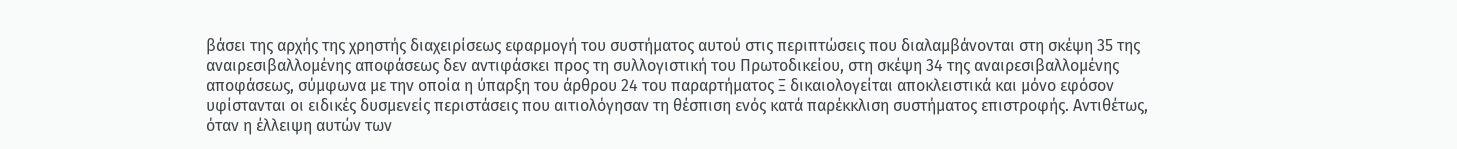βάσει της αρχής της χρηστής διαχειρίσεως εφαρμογή του συστήματος αυτού στις περιπτώσεις που διαλαμβάνονται στη σκέψη 35 της αναιρεσιβαλλομένης αποφάσεως δεν αντιφάσκει προς τη συλλογιστική του Πρωτοδικείου, στη σκέψη 34 της αναιρεσιβαλλομένης αποφάσεως, σύμφωνα με την οποία η ύπαρξη του άρθρου 24 του παραρτήματος Ξ δικαιολογείται αποκλειστικά και μόνο εφόσον υφίστανται οι ειδικές δυσμενείς περιστάσεις που αιτιολόγησαν τη θέσπιση ενός κατά παρέκκλιση συστήματος επιστροφής. Αντιθέτως, όταν η έλλειψη αυτών των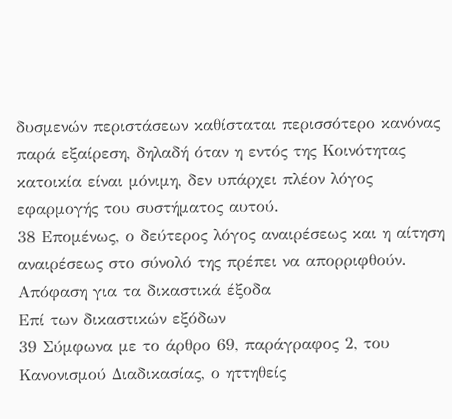δυσμενών περιστάσεων καθίσταται περισσότερο κανόνας παρά εξαίρεση, δηλαδή όταν η εντός της Κοινότητας κατοικία είναι μόνιμη, δεν υπάρχει πλέον λόγος εφαρμογής του συστήματος αυτού.
38 Επομένως, ο δεύτερος λόγος αναιρέσεως και η αίτηση αναιρέσεως στο σύνολό της πρέπει να απορριφθούν.
Απόφαση για τα δικαστικά έξοδα
Επί των δικαστικών εξόδων
39 Σύμφωνα με το άρθρο 69, παράγραφος 2, του Κανονισμού Διαδικασίας, ο ηττηθείς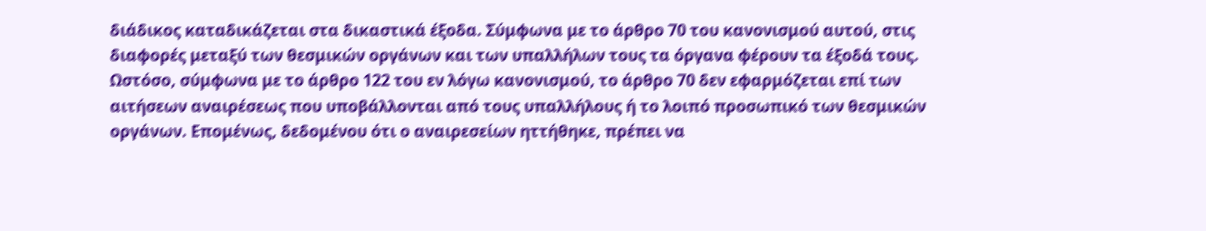διάδικος καταδικάζεται στα δικαστικά έξοδα. Σύμφωνα με το άρθρο 70 του κανονισμού αυτού, στις διαφορές μεταξύ των θεσμικών οργάνων και των υπαλλήλων τους τα όργανα φέρουν τα έξοδά τους. Ωστόσο, σύμφωνα με το άρθρο 122 του εν λόγω κανονισμού, το άρθρο 70 δεν εφαρμόζεται επί των αιτήσεων αναιρέσεως που υποβάλλονται από τους υπαλλήλους ή το λοιπό προσωπικό των θεσμικών οργάνων. Επομένως, δεδομένου ότι ο αναιρεσείων ηττήθηκε, πρέπει να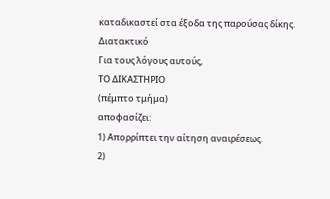καταδικαστεί στα έξοδα της παρούσας δίκης.
Διατακτικό
Για τους λόγους αυτούς,
ΤΟ ΔΙΚΑΣΤΗΡΙΟ
(πέμπτο τμήμα)
αποφασίζει:
1) Απορρίπτει την αίτηση αναιρέσεως.
2)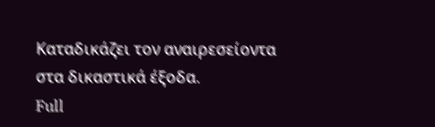Καταδικάζει τον αναιρεσείοντα στα δικαστικά έξοδα.
Full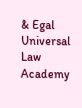& Egal Universal Law Academy